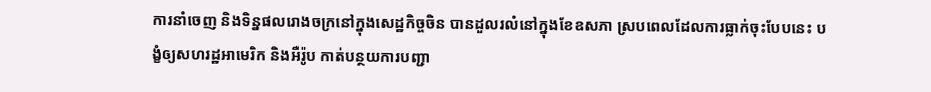ការនាំចេញ និងទិន្នផលរោងចក្រនៅក្នុងសេដ្ឋកិច្ចចិន បានដួលរលំនៅក្នុងខែឧសភា ស្របពេលដែលការធ្លាក់ចុះបែបនេះ បង្ខំឲ្យសហរដ្ឋអាមេរិក និងអឺរ៉ូប កាត់បន្ថយការបញ្ជា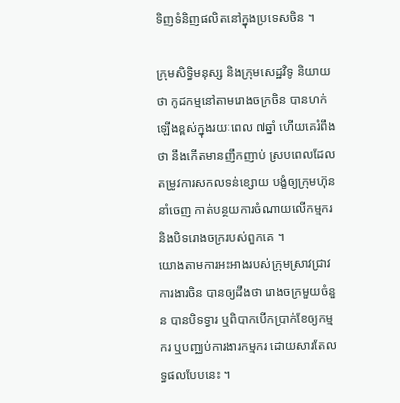ទិញទំនិញផលិតនៅក្នុងប្រទេសចិន ។

ក្រុមសិទ្ធិមនុស្ស និងក្រុមសេដ្ឋវិទូ និយាយថា កូដកម្មនៅតាមរោងចក្រចិន បានហក់ឡើងខ្ពស់ក្នុងរយៈពេល ៧ឆ្នាំ ហើយគេរំពឹងថា នឹងកើតមានញឹកញាប់ ស្របពេលដែលតម្រូវការសកលទន់ខ្សោយ បង្ខំឲ្យក្រុមហ៊ុននាំចេញ កាត់បន្ថយការចំណាយលើកម្មករ និងបិទរោងចក្ររបស់ពួកគេ ។
យោងតាមការអះអាងរបស់ក្រុមស្រាវជ្រាវការងារចិន បានឲ្យដឹងថា រោងចក្រមួយចំនួន បានបិទទ្វារ ឬពិបាកបើកប្រាក់ខែឲ្យកម្មករ ឬបញ្ឈប់ការងារកម្មករ ដោយសារតែលទ្ធផលបែបនេះ ។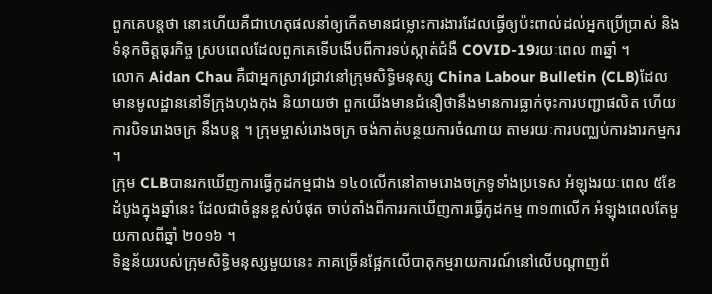ពួកគេបន្តថា នោះហើយគឺជាហេតុផលនាំឲ្យកើតមានជម្លោះការងារដែលធ្វើឲ្យប៉ះពាល់ដល់អ្នកប្រើប្រាស់ និងទំនុកចិត្តធុរកិច្ច ស្របពេលដែលពួកគេទើបងើបពីការទប់ស្កាត់ជំងឺ COVID-19រយៈពេល ៣ឆ្នាំ ។
លោក Aidan Chau គឺជាអ្នកស្រាវជ្រាវនៅក្រុមសិទ្ធិមនុស្ស China Labour Bulletin (CLB)ដែលមានមូលដ្ឋាននៅទីក្រុងហុងកុង និយាយថា ពួកយើងមានជំនឿថានឹងមានការធ្លាក់ចុះការបញ្ជាផលិត ហើយការបិទរោងចក្រ នឹងបន្ត ។ ក្រុមម្ចាស់រោងចក្រ ចង់កាត់បន្ថយការចំណាយ តាមរយៈការបញ្ឈប់ការងារកម្មករ ។
ក្រុម CLBបានរកឃើញការធ្វើកូដកម្មជាង ១៤០លើកនៅតាមរោងចក្រទូទាំងប្រទេស អំឡុងរយៈពេល ៥ខែដំបូងក្នុងឆ្នាំនេះ ដែលជាចំនួនខ្ពស់បំផុត ចាប់តាំងពីការរកឃើញការធ្វើកូដកម្ម ៣១៣លើក អំឡុងពេលតែមួយកាលពីឆ្នាំ ២០១៦ ។
ទិន្នន័យរបស់ក្រុមសិទ្ធិមនុស្សមួយនេះ ភាគច្រើនផ្អែកលើបាតុកម្មរាយការណ៍នៅលើបណ្តាញព័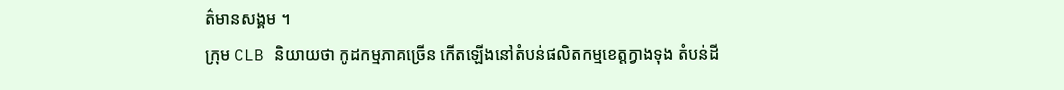ត៌មានសង្គម ។
ក្រុម CLB និយាយថា កូដកម្មភាគច្រើន កើតឡើងនៅតំបន់ផលិតកម្មខេត្តក្វាងទុង តំបន់ដី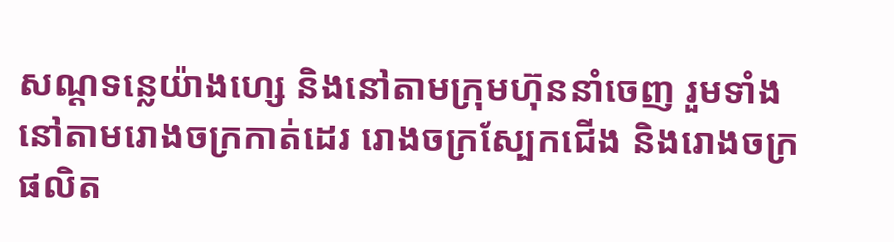សណ្តទន្លេយ៉ាងហ្សេ និងនៅតាមក្រុមហ៊ុននាំចេញ រួមទាំងនៅតាមរោងចក្រកាត់ដេរ រោងចក្រស្បែកជើង និងរោងចក្រផលិត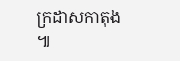ក្រដាសកាតុង ៕